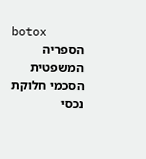botox
הספריה המשפטית
הסכמי חלוקת נכסי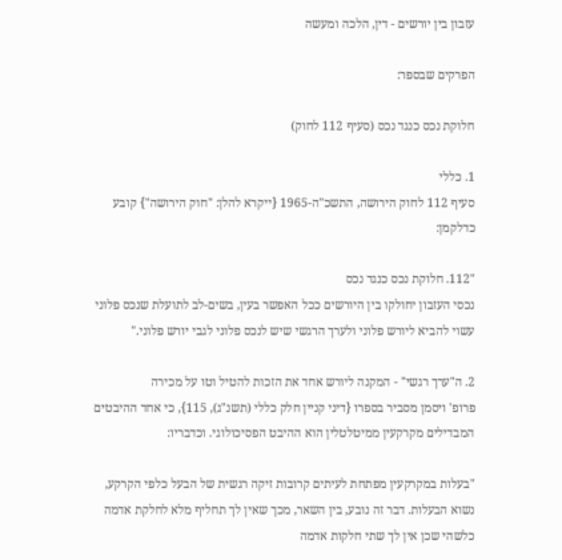עזבון בין יורשים - דין, הלכה ומעשה

הפרקים שבספר:

חלוקת נכס כנגד נכס (סעיף 112 לחוק)

1. כללי
סעיף 112 לחוק הירושה, התשכ"ה-1965 {ייקרא להלן: "חוק הירושה"} קובע כדלקמן:

"112. חלוקת נכס כנגד נכס
נכסי העזבון יחולקו בין היורשים ככל האפשר בעין, בשים-לב לתועלת שנכס פלוני עשוי להביא ליורש פלוני ולערך הרגשי שיש לנכס פלוני לגבי יורש פלוני."

2. ה"ערך רגשי" - המקנה ליורש אחד את הזכות להטיל וטו על מכירה
פרופ' ויסמן מסביר בספרו {דיני קניין חלק כללי (תשנ"ג), 115}, כי אחד ההיבטים המבדילים מקרקעין ממיטלטלין הוא ההיבט הפסיכולוגי. וכדבריו:

"בעלות במקרקעין מפתחת לעיתים קרובות זיקה רגשית של הבעל כלפי הקרקע, נשוא הבעלות. דבר זה נובע, בין השאר, מכך שאין לך תחליף מלא לחלקת אדמה כלשהי שכן אין לך שתי חלקות אדמה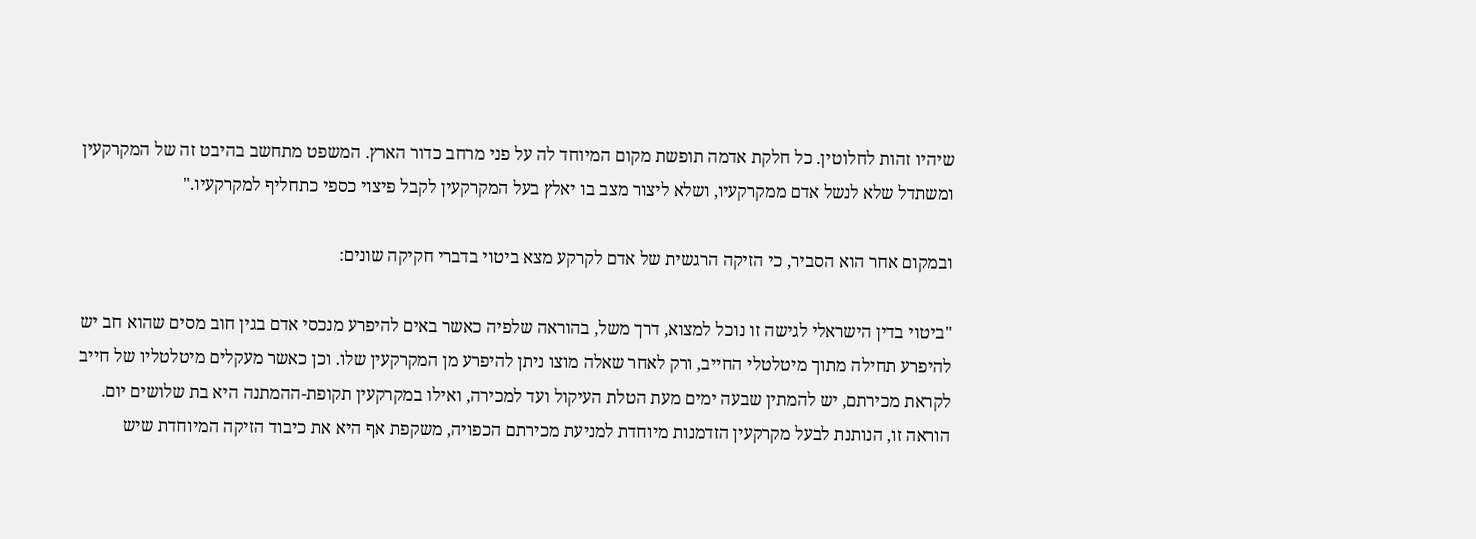שיהיו זהות לחלוטין. כל חלקת אדמה תופשת מקום המיוחד לה על פני מרחב כדור הארץ. המשפט מתחשב בהיבט זה של המקרקעין ומשתדל שלא לנשל אדם ממקרקעיו, ושלא ליצור מצב בו יאלץ בעל המקרקעין לקבל פיצוי כספי כתחליף למקרקעיו."

ובמקום אחר הוא הסביר, כי הזיקה הרגשית של אדם לקרקע מצא ביטוי בדברי חקיקה שונים:

"ביטוי בדין הישראלי לגישה זו נוכל למצוא, דרך משל, בהוראה שלפיה כאשר באים להיפרע מנכסי אדם בגין חוב מסים שהוא חב יש להיפרע תחילה מתוך מיטלטלי החייב, ורק לאחר שאלה מוצו ניתן להיפרע מן המקרקעין שלו. וכן כאשר מעקלים מיטלטליו של חייב לקראת מכירתם, יש להמתין שבעה ימים מעת הטלת העיקול ועד למכירה, ואילו במקרקעין תקופת-ההמתנה היא בת שלושים יום. הוראה זו, הנותנת לבעל מקרקעין הזדמנות מיוחדת למניעת מכירתם הכפויה, משקפת אף היא את כיבוד הזיקה המיוחדת שיש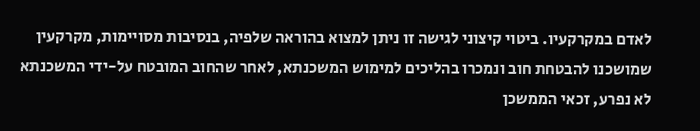לאדם במקרקעיו. ביטוי קיצוני לגישה זו ניתן למצוא בהוראה שלפיה, בנסיבות מסויימות, מקרקעין שמושכנו להבטחת חוב ונמכרו בהליכים למימוש המשכנתא, לאחר שהחוב המובטח על-ידי המשכנתא לא נפרע, זכאי הממשכן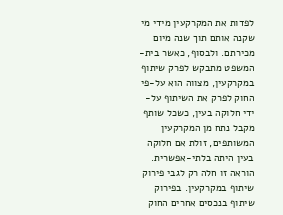לפדות את המקרקעין מידי מי שקנה אותם תוך שנה מיום מכירתם. ולבסוף, כאשר בית-המשפט מתבקש לפרק שיתוף במקרקעין, מצווה הוא על-פי החוק לפרק את השיתוף על-ידי חלוקה בעין, כשכל שותף מקבל נתח מן המקרקעין המשותפים, זולת אם חלוקה בעין היתה בלתי-אפשרית. הוראה זו חלה רק לגבי פירוק שיתוף במקרקעין. בפירוק שיתוף בנכסים אחרים החוק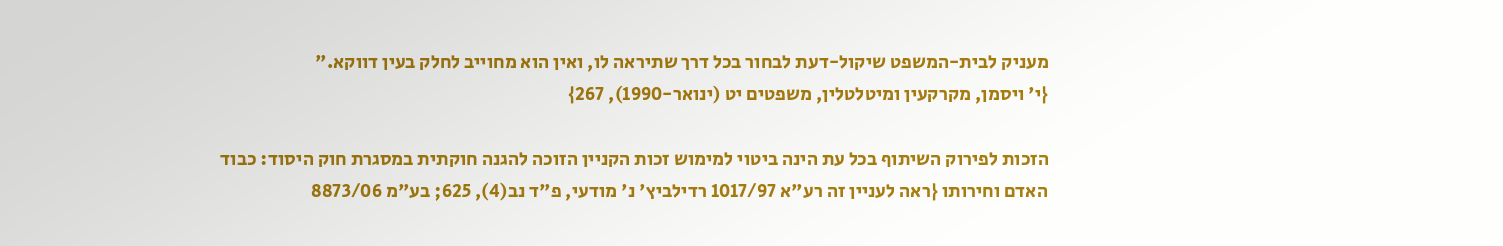מעניק לבית-המשפט שיקול-דעת לבחור בכל דרך שתיראה לו, ואין הוא מחוייב לחלק בעין דווקא."
{י' ויסמן, מקרקעין ומיטלטלין, משפטים יט (ינואר-1990), 267}

הזכות לפירוק השיתוף בכל עת הינה ביטוי למימוש זכות הקניין הזוכה להגנה חוקתית במסגרת חוק היסוד: כבוד האדם וחירותו {ראה לעניין זה רע"א 1017/97 רדילביץ' נ' מודעי, פ"ד נב(4), 625; בע"מ 8873/06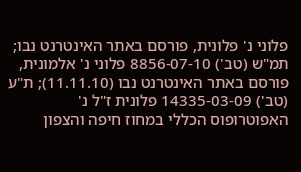פלוני נ' פלונית, פורסם באתר האינטרנט נבו; תמ"ש (טב') 8856-07-10 פלוני נ' אלמונית, פורסם באתר האינטרנט נבו (11.11.10); ת"ע (טב') 14335-03-09 פלונית ז"ל נ' האפוטרופוס הכללי במחוז חיפה והצפון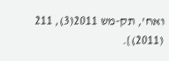ואח', תק-מש 2011(3), 211 (2011)}.